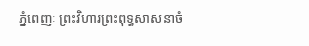ភ្នំពេញៈ ព្រះវិហារព្រះពុទ្ធសាសនាចំ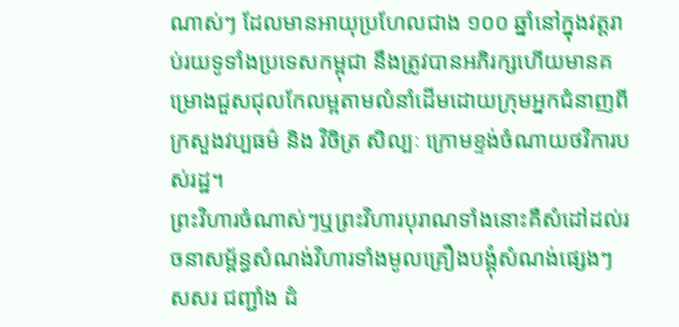ណាស់ៗ ដែលមានអាយុប្រហែលជាង ១០០ ឆ្នាំនៅក្នុងវត្តរាប់រយទូទាំងប្រទេសកម្ពុជា នឹងត្រូវបានអភិរក្សហើយមានគម្រោងជួសជុលកែលម្អតាមលំនាំដើមដោយក្រុមអ្នកជំនាញពីក្រសួងវប្បធម៌ និង វិចិត្រ សិល្បៈ ក្រោមខ្ទង់ចំណាយថវិការបស់រដ្ឋ។
ព្រះវិហារចំណាស់ៗឬព្រះវិហារបុរាណទាំងនោះគឺសំដៅដល់រចនាសម្ព័ន្ធសំណង់វិហារទាំងមូលគ្រឿងបង្គុំសំណង់ផ្សេងៗ សសរ ជញ្ជាំង ដំ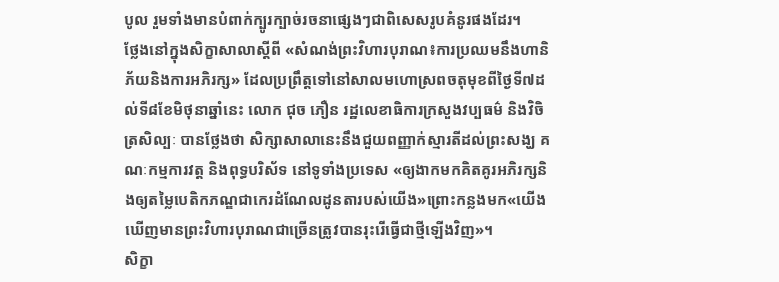បូល រួមទាំងមានបំពាក់ក្បូរក្បាច់រចនាផ្សេងៗជាពិសេសរូបគំនូរផងដែរ។
ថ្លែងនៅក្នុងសិក្ខាសាលាស្តីពី «សំណង់ព្រះវិហារបុរាណ៖ការប្រឈមនឹងហានិភ័យនិងការអភិរក្ស» ដែលប្រព្រឹត្តទៅនៅសាលមហោស្រពចតុមុខពីថ្ងៃទី៧ដល់ទី៨ខែមិថុនាឆ្នាំនេះ លោក ជុច ភឿន រដ្ឋលេខាធិការក្រសួងវប្បធម៌ និងវិចិត្រសិល្បៈ បានថ្លែងថា សិក្សាសាលានេះនឹងជួយពញ្ញាក់ស្មារតីដល់ព្រះសង្ឃ គណៈកម្មការវត្ត និងពុទ្ធបរិស័ទ នៅទូទាំងប្រទេស «ឲ្យងាកមកគិតគូរអភិរក្សនិងឲ្យតម្លៃបេតិកភណ្ឌជាកេរដំណែលដូនតារបស់យើង»ព្រោះកន្លងមក«យើងឃើញមានព្រះវិហារបុរាណជាច្រើនត្រូវបានរុះរើធ្វើជាថ្មីឡើងវិញ»។
សិក្ខា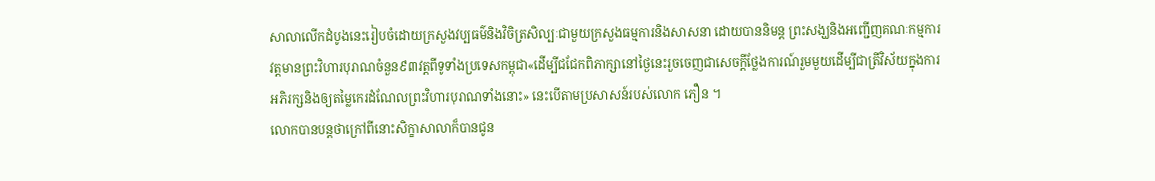សាលាលើកដំបូងនេះរៀបចំដោយក្រសួងវប្បធម៌និងវិចិត្រសិល្បៈជាមួយក្រសួងធម្មការនិងសាសនា ដោយបាននិមន្ត ព្រះសង្ឃនិងអញ្ជើញគណៈកម្មការវត្តមានព្រះវិហារបុរាណចំនួន៩៣វត្តពីទូទាំងប្រទេសកម្ពុជា«ដើម្បីជជែកពិភាក្សានៅថ្ងៃនេះរួចចេញជាសេចក្តីថ្លែងការណ៍រួមមួយដើម្បីជាត្រីវិស័យក្នុងការអភិរក្សនិងឲ្យតម្លៃកេរដំណែលព្រះវិហារបុរាណទាំងនោះ» នេះបើតាមប្រសាសន៍របស់លោក ភឿន ។
លោកបានបន្តថាក្រៅពីនោះសិក្ខាសាលាក៏បានជូន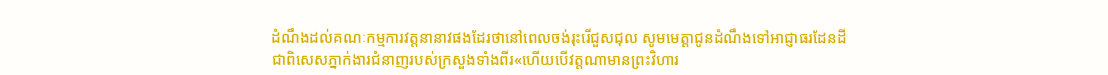ដំណឹងដល់គណៈកម្មការវត្តនានាវផងដែរថានៅពេលចង់រុះរើជួសជុល សូមមេត្តាជូនដំណឹងទៅអាជ្ញាធរដែនដីជាពិសេសភ្នាក់ងារជំនាញរបស់ក្រសួងទាំងពីរ«ហើយបើវត្តណាមានព្រះវិហារ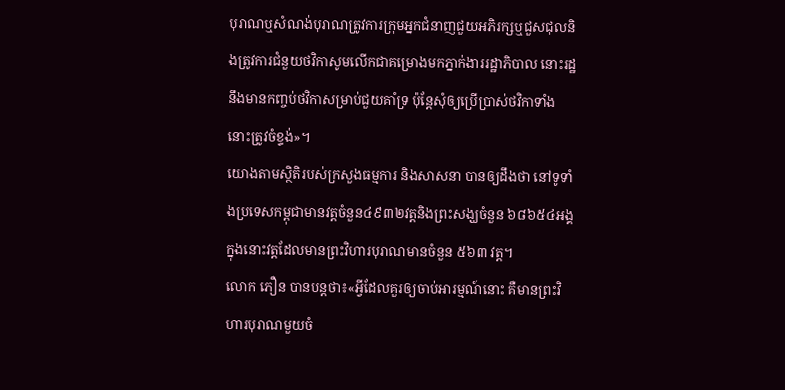បុរាណឬសំណង់បុរាណត្រូវការក្រុមអ្នកជំនាញជួយអភិរក្សឬជួសជុលនិងត្រូវការជំនួយថវិកាសូមលើកជាគម្រោងមកភ្នាក់ងាររដ្ឋាភិបាល នោះរដ្ឋនឹងមានកញ្ចប់ថវិកាសម្រាប់ជួយគាំទ្រ ប៉ុន្តែសុំឲ្យប្រើប្រាស់ថវិកាទាំងនោះត្រូវចំខ្ទង់»។
យោងតាមស្ថិតិរបស់ក្រសួងធម្មការ និងសាសនា បានឲ្យដឹងថា នៅទូទាំងប្រទេសកម្ពុជាមានវត្តចំនួន៤៩៣២វត្តនិងព្រះសង្ឃចំនួន ៦៨៦៥៤អង្គ ក្នុងនោះវត្តដែលមានព្រះវិហារបុរាណមានចំនួន ៥៦៣ វត្ត។
លោក ភឿន បានបន្តថា៖«អ្វីដែលគួរឲ្យចាប់អារម្មណ៍នោះ គឺមានព្រះវិហារបុរាណមួយចំ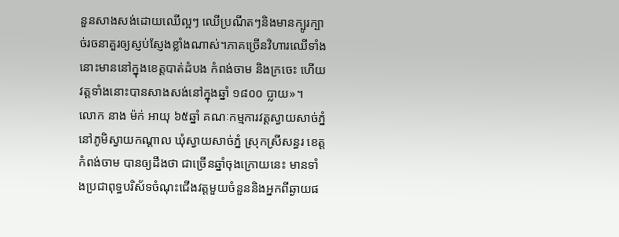នួនសាងសង់ដោយឈើល្អៗ ឈើប្រណីតៗនិងមានក្បូរក្បាច់រចនាគួរឲ្យស្ញប់ស្ញែងខ្លាំងណាស់។ភាគច្រើនវិហារឈើទាំងនោះមាននៅក្នុងខេត្តបាត់ដំបង កំពង់ចាម និងក្រចេះ ហើយវត្តទាំងនោះបានសាងសង់នៅក្នុងឆ្នាំ ១៨០០ ប្លាយ»។
លោក នាង ម៉ក់ អាយុ ៦៥ឆ្នាំ គណៈកម្មការវត្តស្វាយសាច់ភ្នំ នៅភូមិស្វាយកណ្តាល ឃុំស្វាយសាច់ភ្នំ ស្រុកស្រីសន្ធរ ខេត្តកំពង់ចាម បានឲ្យដឹងថា ជាច្រើនឆ្នាំចុងក្រោយនេះ មានទាំងប្រជាពុទ្ធបរិស័ទចំណុះជើងវត្តមួយចំនួននិងអ្នកពីឆ្ងាយផ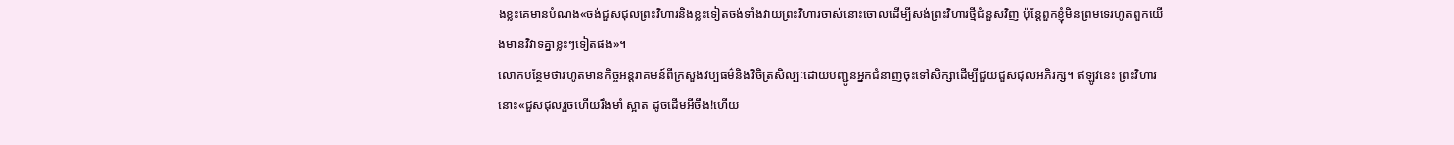ងខ្លះគេមានបំណង«ចង់ជួសជុលព្រះវិហារនិងខ្លះទៀតចង់ទាំងវាយព្រះវិហារចាស់នោះចោលដើម្បីសង់ព្រះវិហារថ្មីជំនួសវិញ ប៉ុន្តែពួកខ្ញុំមិនព្រមទេរហូតពួកយើងមានវិវាទគ្នាខ្លះៗទៀតផង»។
លោកបន្ថែមថារហូតមានកិច្ចអន្តរាគមន៍ពីក្រសួងវប្បធម៌និងវិចិត្រសិល្បៈដោយបញ្ជូនអ្នកជំនាញចុះទៅសិក្សាដើម្បីជួយជួសជុលអភិរក្ស។ ឥឡូវនេះ ព្រះវិហារនោះ«ជួសជុលរួចហើយរឹងមាំ ស្អាត ដូចដើមអីចឹង!ហើយ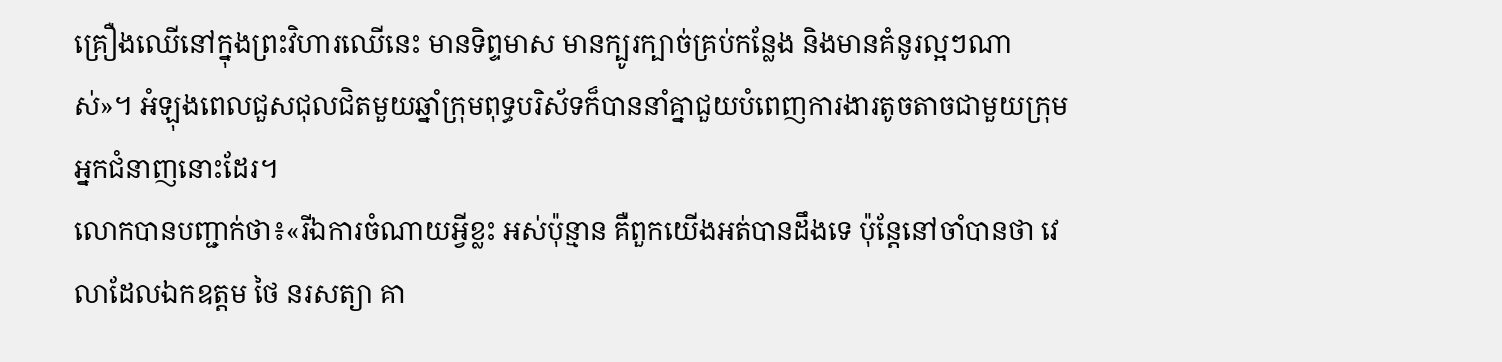គ្រឿងឈើនៅក្នុងព្រះវិហារឈើនេះ មានទិព្ទមាស មានក្បូរក្បាច់គ្រប់កន្លែង និងមានគំនូរល្អៗណាស់»។ អំឡុងពេលជួសជុលជិតមួយឆ្នាំក្រុមពុទ្ធបរិស័ទក៏បាននាំគ្នាជួយបំពេញការងារតូចតាចជាមួយក្រុមអ្នកជំនាញនោះដែរ។
លោកបានបញ្ជាក់ថា៖«រីឯការចំណាយអ្វីខ្លះ អស់ប៉ុន្មាន គឺពួកយើងអត់បានដឹងទេ ប៉ុន្តែនៅចាំបានថា វេលាដែលឯកឧត្តម ថៃ នរសត្យា គា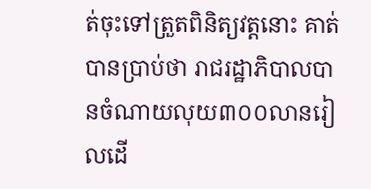ត់ចុះទៅត្រួតពិនិត្យវត្តនោះ គាត់បានប្រាប់ថា រាជរដ្ឋាភិបាលបានចំណាយលុយ៣០០លានរៀលដើ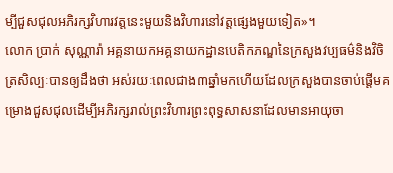ម្បីជួសជុលអភិរក្សវិហារវត្តនេះមួយនិងវិហារនៅវត្តផ្សេងមួយទៀត»។
លោក ប្រាក់ សុណ្ណារ៉ា អគ្គនាយកអគ្គនាយកដ្ឋានបេតិកភណ្ឌនៃក្រសួងវប្បធម៌និងវិចិត្រសិល្បៈបានឲ្យដឹងថា អស់រយៈពេលជាង៣ឆ្នាំមកហើយដែលក្រសួងបានចាប់ផ្តើមគម្រោងជួសជុលដើម្បីអភិរក្សរាល់ព្រះវិហារព្រះពុទ្ធសាសនាដែលមានអាយុចា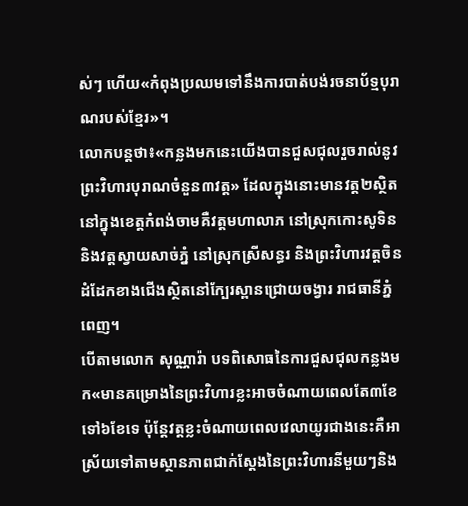ស់ៗ ហើយ«កំពុងប្រឈមទៅនឹងការបាត់បង់រចនាប័ទ្មបុរាណរបស់ខ្មែរ»។
លោកបន្តថា៖«កន្លងមកនេះយើងបានជួសជុលរួចរាល់នូវព្រះវិហារបុរាណចំនួន៣វត្ត» ដែលក្នុងនោះមានវត្ត២ស្ថិតនៅក្នុងខេត្តកំពង់ចាមគឺវត្តមហាលាភ នៅស្រុកកោះសូទិន និងវត្តស្វាយសាច់ភ្នំ នៅស្រុកស្រីសន្ធរ និងព្រះវិហារវត្តចិនដំដែកខាងជើងស្ថិតនៅក្បែរស្ពានជ្រោយចង្វារ រាជធានីភ្នំពេញ។
បើតាមលោក សុណ្ណារ៉ា បទពិសោធនៃការជួសជុលកន្លងមក«មានគម្រោងនៃព្រះវិហារខ្លះអាចចំណាយពេលតែ៣ខែ ទៅ៦ខែទេ ប៉ុន្តែវត្តខ្លះចំណាយពេលវេលាយូរជាងនេះគឺអាស្រ័យទៅតាមស្ថានភាពជាក់ស្តែងនៃព្រះវិហារនីមួយៗនិង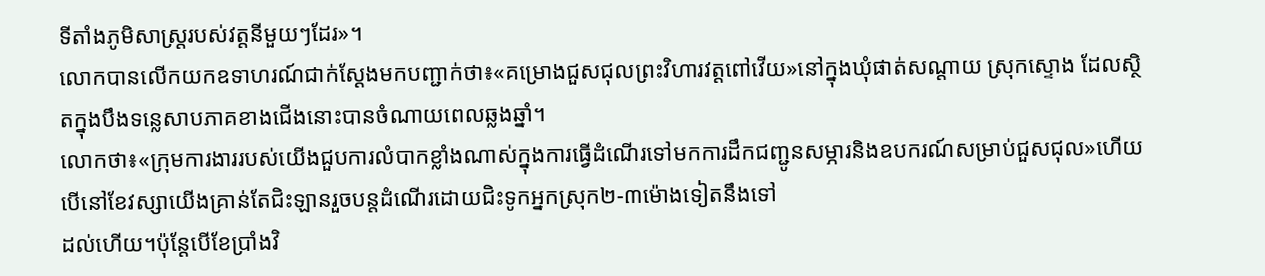ទីតាំងភូមិសាស្ត្ររបស់វត្តនីមួយៗដែរ»។
លោកបានលើកយកឧទាហរណ៍ជាក់ស្ដែងមកបញ្ជាក់ថា៖«គម្រោងជួសជុលព្រះវិហារវត្តពៅវើយ»នៅក្នុងឃុំផាត់សណ្តាយ ស្រុកស្ទោង ដែលស្ថិតក្នុងបឹងទន្លេសាបភាគខាងជើងនោះបានចំណាយពេលឆ្លងឆ្នាំ។
លោកថា៖«ក្រុមការងាររបស់យើងជួបការលំបាកខ្លាំងណាស់ក្នុងការធ្វើដំណើរទៅមកការដឹកជញ្ជូនសម្ភារនិងឧបករណ៍សម្រាប់ជួសជុល»ហើយបើនៅខែវស្សាយើងគ្រាន់តែជិះឡានរួចបន្តដំណើរដោយជិះទូកអ្នកស្រុក២-៣ម៉ោងទៀតនឹងទៅ
ដល់ហើយ។ប៉ុន្តែបើខែប្រាំងវិ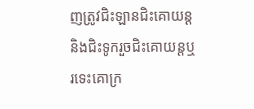ញត្រូវជិះឡានជិះគោយន្តនិងជិះទូករួចជិះគោយន្តឬរទេះគោក្រ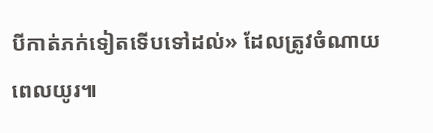បីកាត់ភក់ទៀតទើបទៅដល់» ដែលត្រូវចំណាយពេលយូរ៕